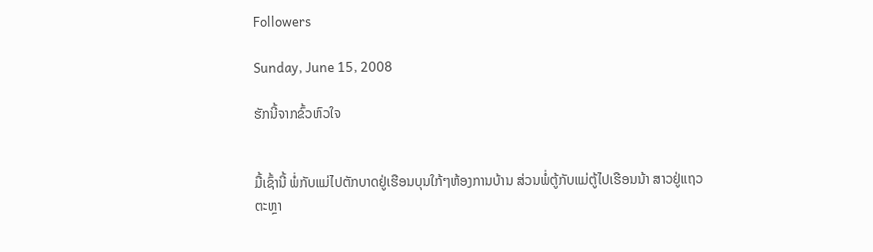Followers

Sunday, June 15, 2008

ຮັກນີ້ຈາກຂົ້ວຫົວໃຈ


ມື້ເຊົ້ານີ້ ພໍ່ກັບແມ່ໄປຕັກບາດຢູ່ເຮືອນບຸນໃກ້ໆຫ້ອງການບ້ານ ສ່ວນພໍ່ຕູ້ກັບແມ່ຕູ້ໄປເຮືອນນ້າ ສາວຢູ່ແຖວຕະຫຼາ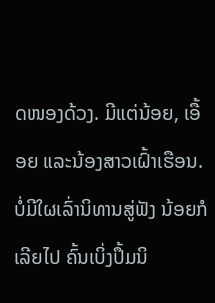ດໜອງດ້ວງ. ມີແຕ່ນ້ອຍ, ເອື້ອຍ ແລະນ້ອງສາວເຝົ້າເຮືອນ. ບໍ່ມີໃຜເລົ່ານິທານສູ່ຟັງ ນ້ອຍກໍເລີຍໄປ ຄົ້ນເບິ່ງປຶ້ມນິ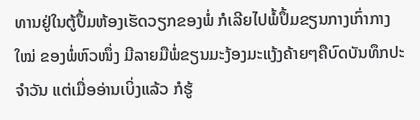ທານຢູ່ໃນຕູ້ປຶ້ມຫ້ອງເຮັດວຽກຂອງພໍ່ ກໍເລີຍໄປພໍ້ປຶ້ມຂຽນກາງເກົ່າກາງໃໝ່ ຂອງພໍ່ຫົວໜຶ່ງ ມີລາຍມືພໍ່ຂຽນມະງ້ອງມະແງ້ງຄ້າຍໆຄືບົດບັນທຶກປະຈຳວັນ ແຕ່ເມື່ອອ່ານເບິ່ງແລ້ວ ກໍຮູ້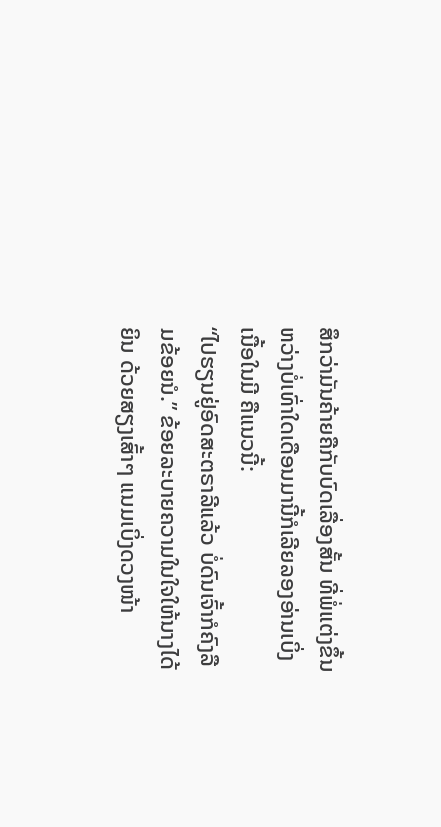ສຶກວ່າມັນຄ້າຍຄືກັບບົດເລື່ອງສັ້ນ ທີ່ພໍ່ແຕ່ງຂຶ້ນຫວ່າງບໍ່ເທົ່າໃດເດືອນມານີ້ກໍເລີຍລອງອ່ານເບິ່ງເນື້ອໃນມີ ຄືແນວນີ້:
“ໄປຮຽນຢູ່ອົດສະຕຣາລີແລ້ວ ບໍ່ດົນເຈົ້າກໍຄົງລືມຂ້ອຍນໍ.” ຂ້ອຍລະບາຍຄວາມໃນໃຈໃຫ້ນາງໄດ້ຍິນ ດ້ວຍສຽງເສົ້າໆ ແນມເບິ່ງດວງໜ້າ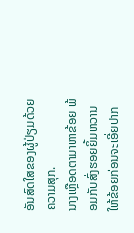ອັນສົດໃສຂອງຜູ້ປ່ຽມດ້ວຍຄວາມສຸກ.
ນາງເຫຼືອດຕາມາຫາຂ້ອຍ ພ້ອມກັບສົ່ງຮອຍຍິ້ມຫວານໃຫ້ຂ້ອຍກ່ອນຈະເອີ່ຍປາກ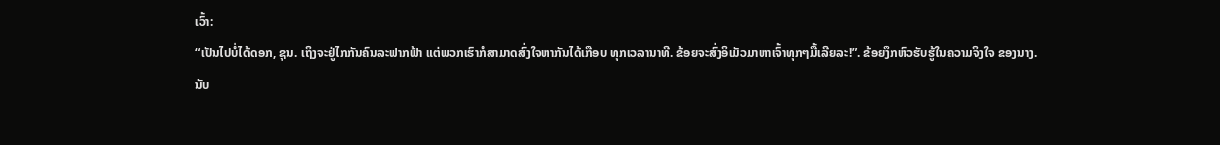ເວົ້າ:
“ເປັນໄປບໍ່ໄດ້ດອກ, ຊຸນ. ເຖິງຈະຢູ່ໄກກັນຄົນລະຟາກຟ້າ ແຕ່ພວກເຮົາກໍສາມາດສົ່ງໃຈຫາກັນໄດ້ເກືອບ ທຸກເວລານາທີ. ຂ້ອຍຈະສົ່ງອິເມັວມາຫາເຈົ້າທຸກໆມື້ເລີຍລະ!”. ຂ້ອຍງຶກຫົວຮັບຮູ້ໃນຄວາມຈິງໃຈ ຂອງນາງ.
ນັບ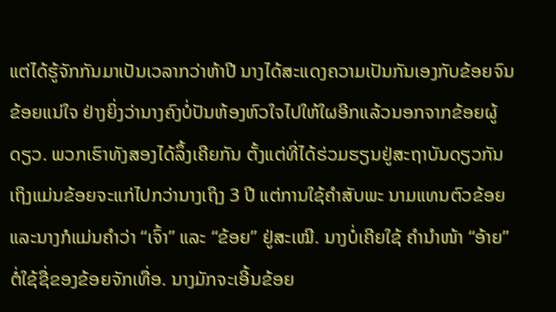ແຕ່ໄດ້ຮູ້ຈັກກັນມາເປັນເວລາກວ່າຫ້າປີ ນາງໄດ້ສະແດງຄວາມເປັນກັນເອງກັບຂ້ອຍຈົນຂ້ອຍແນ່ໃຈ ຢ່າງຍິ່ງວ່ານາງຄົງບໍ່ປັນຫ້ອງຫົວໃຈໄປໃຫ້ໃຜອີກແລ້ວນອກຈາກຂ້ອຍຜູ້ດຽວ. ພວກເຮົາທັງສອງໄດ້ລຶ້ງເຄີຍກັນ ຕັ້ງແຕ່ທີ່ໄດ້ຮ່ວມຮຽນຢູ່ສະຖາບັນດຽວກັນ ເຖິງແມ່ນຂ້ອຍຈະແກ່ໄປກວ່ານາງເຖິງ 3 ປີ ແຕ່ການໃຊ້ຄຳສັບພະ ນາມແທນຕົວຂ້ອຍແລະນາງກໍແມ່ນຄຳວ່າ “ເຈົ້າ” ແລະ “ຂ້ອຍ” ຢູ່ສະເໝີ. ນາງບໍ່ເຄີຍໃຊ້ ຄຳນຳໜ້າ “ອ້າຍ” ຕໍ່ໃຊ້ຊື່ຂອງຂ້ອຍຈັກເທື່ອ. ນາງມັກຈະເອີ້ນຂ້ອຍ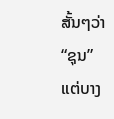ສັ້ນໆວ່າ “ຊຸນ” ແຕ່ບາງ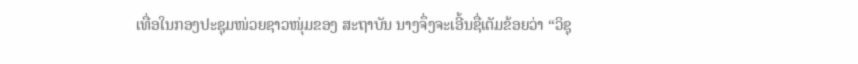ເທື່ອໃນກອງປະຊຸມໜ່ວຍຊາວໜຸ່ມຂອງ ສະຖາບັນ ນາງຈຶ່ງຈະເອີ້ນຊື່ເຕັມຂ້ອຍວ່າ “ວິຊຸ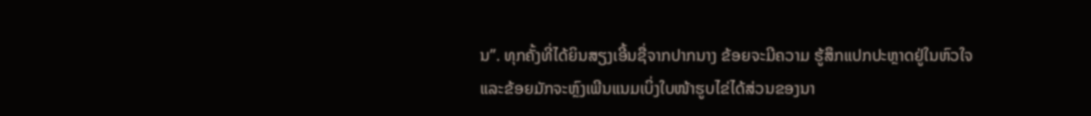ນ”. ທຸກຄັ້ງທີ່ໄດ້ຍິນສຽງເອີ້ນຊື່ຈາກປາກນາງ ຂ້ອຍຈະມີຄວາມ ຮູ້ສຶກແປກປະຫຼາດຢູ່ໃນຫົວໃຈ ແລະຂ້ອຍມັກຈະຫຼົງເພີນແນມເບິ່ງໃບໜ້າຮູບໄຂ່ໄດ້ສ່ວນຂອງນາ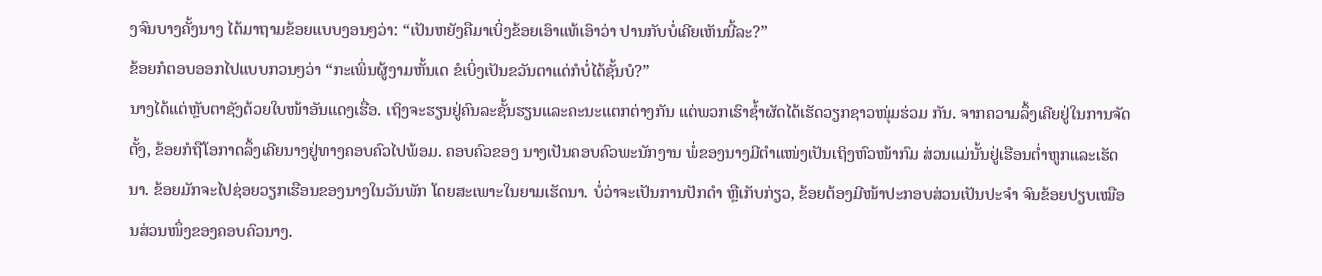ງຈົນບາງຄັ້ງນາງ ໄດ້ມາຖາມຂ້ອຍແບບງອນໆວ່າ: “ເປັນຫຍັງຄືມາເບິ່ງຂ້ອຍເອົາແທ້ເອົາວ່າ ປານກັບບໍ່ເຄີຍເຫັນນີ້ລະ?”
ຂ້ອຍກໍຕອບອອກໄປແບບກວນໆວ່າ “ກະເພິ່ນຜູ້ງາມຫັ້ນເດ ຂໍເບິ່ງເປັນຂວັນຕາແດ່ກໍບໍ່ໄດ້ຊັ້ນບໍ?”
ນາງໄດ້ແຕ່ຫຼັບຕາຊັງດ້ວຍໃບໜ້າອັນແດງເຮື່ອ. ເຖິງຈະຮຽນຢູ່ຄົນລະຊັ້ນຮຽນແລະຄະນະແຕກຕ່າງກັນ ແຕ່ພວກເຮົາຊໍ້າຜັດໄດ້ເຮັດວຽກຊາວໜຸ່ມຮ່ວມ ກັນ. ຈາກຄວາມລຶ້ງເຄີຍຢູ່ໃນການຈັດຕັ້ງ, ຂ້ອຍກໍຖືໂອກາດລຶ້ງເຄີຍນາງຢູ່ທາງຄອບຄົວໄປພ້ອມ. ຄອບຄົວຂອງ ນາງເປັນຄອບຄົວພະນັກງານ ພໍ່ຂອງນາງມີຕຳແໜ່ງເປັນເຖິງຫົວໜ້າກົມ ສ່ວນແມ່ນັ້ນຢູ່ເຮືອນຕ່ຳຫູກແລະເຮັດ ນາ. ຂ້ອຍມັກຈະໄປຊ່ອຍວຽກເຮືອນຂອງນາງໃນວັນພັກ ໂດຍສະເພາະໃນຍາມເຮັດນາ. ບໍ່ວ່າຈະເປັນການປັກດຳ ຫຼືເກັບກ່ຽວ, ຂ້ອຍຕ້ອງມີໜ້າປະກອບສ່ວນເປັນປະຈຳ ຈົນຂ້ອຍປຽບເໝືອນສ່ວນໜຶ່ງຂອງຄອບຄົວນາງ.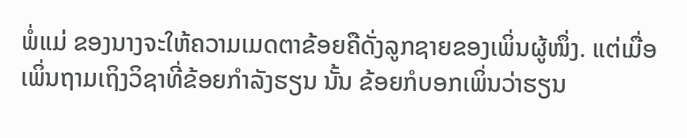ພໍ່ແມ່ ຂອງນາງຈະໃຫ້ຄວາມເມດຕາຂ້ອຍຄືດັ່ງລູກຊາຍຂອງເພິ່ນຜູ້ໜຶ່ງ. ແຕ່ເມື່ອເພິ່ນຖາມເຖິງວິຊາທີ່ຂ້ອຍກຳລັງຮຽນ ນັ້ນ ຂ້ອຍກໍບອກເພິ່ນວ່າຮຽນ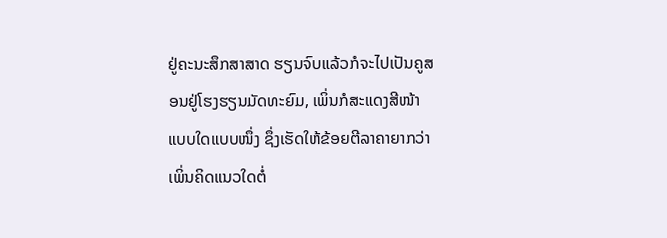ຢູ່ຄະນະສຶກສາສາດ ຮຽນຈົບແລ້ວກໍຈະໄປເປັນຄູສອນຢູ່ໂຮງຮຽນມັດທະຍົມ, ເພິ່ນກໍສະແດງສີໜ້າແບບໃດແບບໜຶ່ງ ຊຶ່ງເຮັດໃຫ້ຂ້ອຍຕີລາຄາຍາກວ່າເພິ່ນຄິດແນວໃດຕໍ່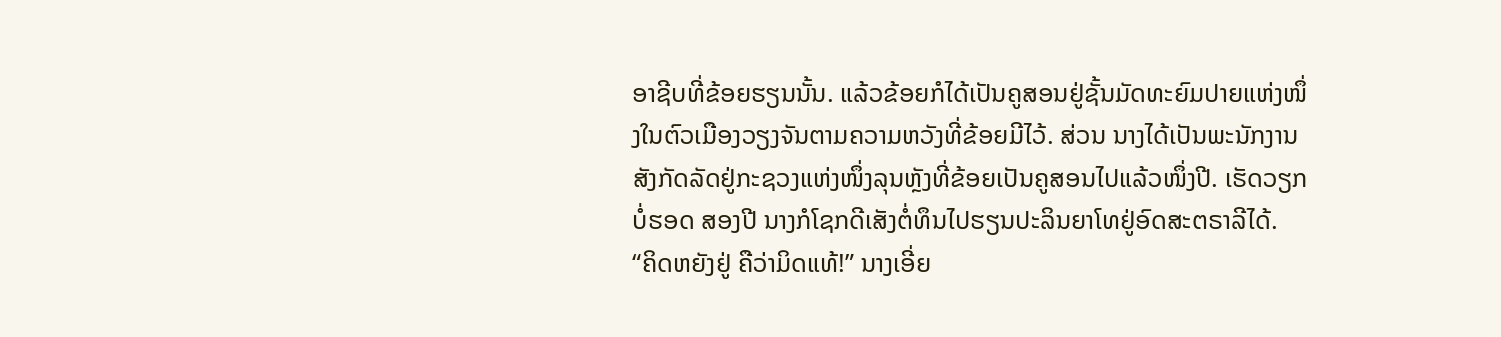ອາຊີບທີ່ຂ້ອຍຮຽນນັ້ນ. ແລ້ວຂ້ອຍກໍໄດ້ເປັນຄູສອນຢູ່ຊັ້ນມັດທະຍົມປາຍແຫ່ງໜຶ່ງໃນຕົວເມືອງວຽງຈັນຕາມຄວາມຫວັງທີ່ຂ້ອຍມີໄວ້. ສ່ວນ ນາງໄດ້ເປັນພະນັກງານສັງກັດລັດຢູ່ກະຊວງແຫ່ງໜຶ່ງລຸນຫຼັງທີ່ຂ້ອຍເປັນຄູສອນໄປແລ້ວໜຶ່ງປີ. ເຮັດວຽກບໍ່ຮອດ ສອງປີ ນາງກໍໂຊກດີເສັງຕໍ່ທຶນໄປຮຽນປະລິນຍາໂທຢູ່ອົດສະຕຣາລີໄດ້.
“ຄິດຫຍັງຢູ່ ຄືວ່າມິດແທ້!” ນາງເອີ່ຍ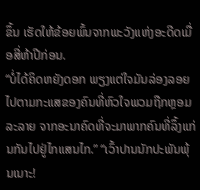ຂຶ້ນ ເຮັດໃຫ້ຂ້ອຍພົ້ນຈາກພະວັງແຫ່ງອະດີດເມື່ອສີ່ຫ້າປີກ່ອນ.
“ບໍ່ໄດ້ຄິດຫຍັງດອກ ພຽງແຕ່ໃຈມັນລ່ອງລອຍໄປຕາມກະແສຂອງຄົນທີ່ຫົວໃຈພວມຖືກຫຼອມລະລາຍ ຈາກອະນາຄົດທີ່ຈະມາພາກຄົນທີ່ລຶ້ງແກ່ນກັນໄປຢູ່ໄກແສນໄກ.” “ເວົ້າປານນັກປະພັນພຸ້ນເນາະ!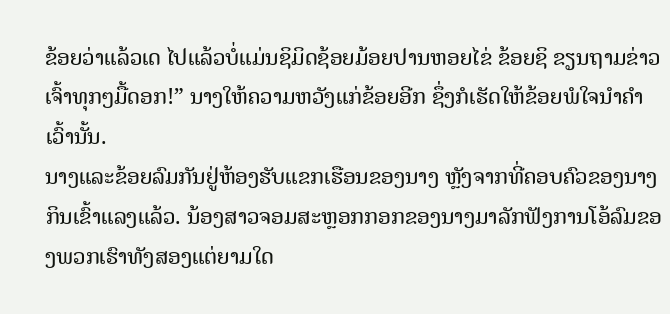ຂ້ອຍວ່າແລ້ວເດ ໄປແລ້ວບໍ່ແມ່ນຊິມິດຊ້ອຍມ້ອຍປານຫອຍໄຂ່ ຂ້ອຍຊິ ຂຽນຖາມຂ່າວເຈົ້າທຸກໆມື້ດອກ!” ນາງໃຫ້ຄວາມຫວັງແກ່ຂ້ອຍອີກ ຊຶ່ງກໍເຮັດໃຫ້ຂ້ອຍພໍໃຈນຳຄຳເວົ້ານັ້ນ.
ນາງແລະຂ້ອຍລົມກັນຢູ່ຫ້ອງຮັບແຂກເຮືອນຂອງນາງ ຫຼັງຈາກທີ່ຄອບຄົວຂອງນາງກິນເຂົ້າແລງແລ້ວ. ນ້ອງສາວຈອມສະຫຼອກກອກຂອງນາງມາລັກຟັງການໂອ້ລົມຂອງພວກເຮົາທັງສອງແຕ່ຍາມໃດ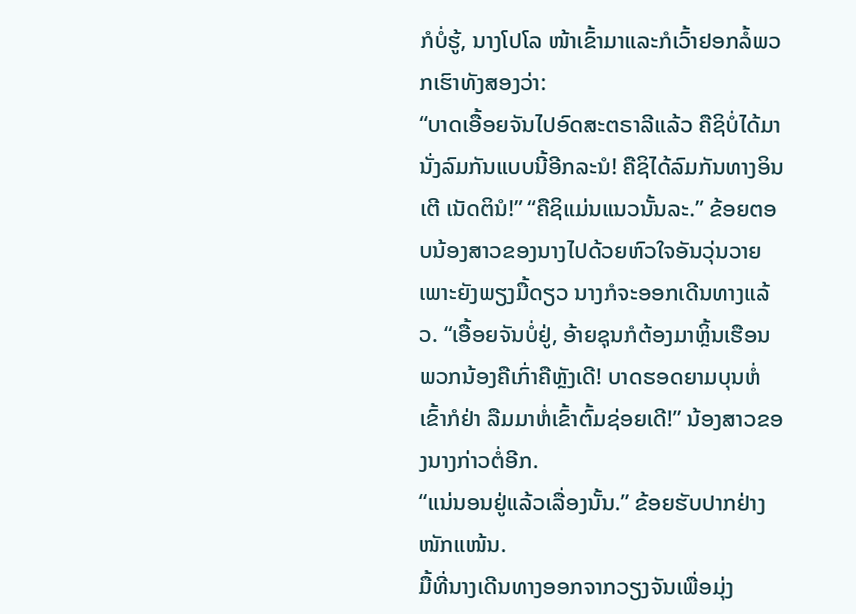ກໍບໍ່ຮູ້, ນາງໂປໂລ ໜ້າເຂົ້າມາແລະກໍເວົ້າຢອກລໍ້ພວກເຮົາທັງສອງວ່າ:
“ບາດເອື້ອຍຈັນໄປອົດສະຕຣາລີແລ້ວ ຄືຊິບໍ່ໄດ້ມານັ່ງລົມກັນແບບນີ້ອີກລະນໍ! ຄືຊິໄດ້ລົມກັນທາງອິນເຕີ ເນັດຕິນໍ!” “ຄືຊິແມ່ນແນວນັ້ນລະ.” ຂ້ອຍຕອບນ້ອງສາວຂອງນາງໄປດ້ວຍຫົວໃຈອັນວຸ່ນວາຍ ເພາະຍັງພຽງມື້ດຽວ ນາງກໍຈະອອກເດີນທາງແລ້ວ. “ເອື້ອຍຈັນບໍ່ຢູ່, ອ້າຍຊຸນກໍຕ້ອງມາຫຼິ້ນເຮືອນພວກນ້ອງຄືເກົ່າຄືຫຼັງເດີ! ບາດຮອດຍາມບຸນຫໍ່ເຂົ້າກໍຢ່າ ລືມມາຫໍ່ເຂົ້າຕົ້ມຊ່ອຍເດີ!” ນ້ອງສາວຂອງນາງກ່າວຕໍ່ອີກ.
“ແນ່ນອນຢູ່ແລ້ວເລື່ອງນັ້ນ.” ຂ້ອຍຮັບປາກຢ່າງໜັກແໜ້ນ.
ມື້ທີ່ນາງເດີນທາງອອກຈາກວຽງຈັນເພື່ອມຸ່ງ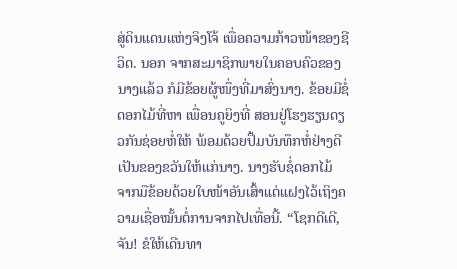ສູ່ດິນແດນແຫ່ງຈິງໂຈ້ ເພື່ອຄວາມກ້າວໜ້າຂອງຊີວິດ. ນອກ ຈາກສະມາຊິກພາຍໃນຄອບຄົວຂອງນາງແລ້ວ ກໍມີຂ້ອຍຜູ້ໜຶ່ງທີ່ມາສົ່ງນາງ. ຂ້ອຍມີຊໍ່ດອກໄມ້ທີ່ຫາ ເພື່ອນຄູຍິງທີ່ ສອນຢູ່ໂຮງຮຽນດຽວກັນຊ່ອຍຫໍ່ໃຫ້ ພ້ອມດ້ວຍປຶ້ມບັນທຶກຫໍ່ຢ່າງດີເປັນຂອງຂວັນໃຫ້ແກ່ນາງ. ນາງຮັບຊໍ່ດອກໄມ້ ຈາກມືຂ້ອຍດ້ວຍໃບໜ້າອັນເສົ້າແຕ່ແຝງໄວ້ເຖິງຄວາມເຊື່ອໝັ້ນຕໍ່ການຈາກໄປເທື່ອນີ້. “ໂຊກດີເດີ, ຈັນ! ຂໍໃຫ້ເດີນທາ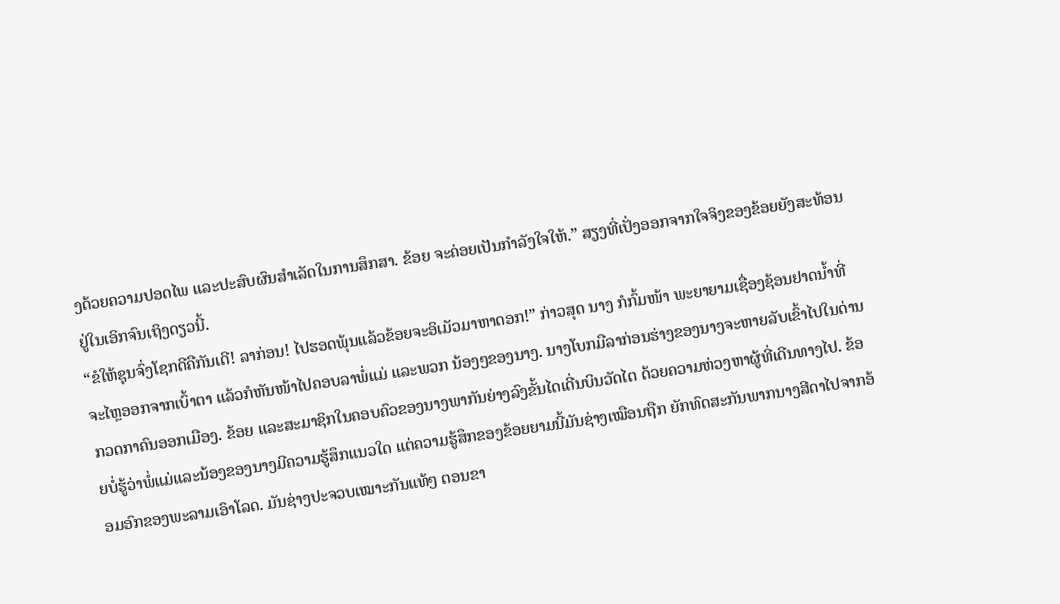ງດ້ວຍຄວາມປອດໄພ ແລະປະສົບຜົນສຳເລັດໃນການສຶກສາ. ຂ້ອຍ ຈະຄ່ອຍເປັນກຳລັງໃຈໃຫ້.” ສຽງທີ່ເປັ່ງອອກຈາກໃຈຈິງຂອງຂ້ອຍຍັງສະທ້ອນຢູ່ໃນເອິກຈົນເຖິງດຽວນີ້.
“ຂໍໃຫ້ຊຸນຈົ່ງໂຊກດີຄືກັນເດີ! ລາກ່ອນ! ໄປຮອດພຸ້ນແລ້ວຂ້ອຍຈະອິເມັວມາຫາດອກ!” ກ່າວສຸດ ນາງ ກໍກົ້ມໜ້າ ພະຍາຍາມເຊື່ອງຊ້ອນຢາດນໍ້າທີ່ຈະໄຫຼອອກຈາກເບົ້າຕາ ແລ້ວກໍຫັນໜ້າໄປຄອບລາພໍ່ແມ່ ແລະພວກ ນ້ອງໆຂອງນາງ. ນາງໂບກມືລາກ່ອນຮ່າງຂອງນາງຈະຫາຍລັບເຂົ້າໄປໃນດ່ານກວດກາຄົນອອກເມືອງ. ຂ້ອຍ ແລະສະມາຊິກໃນຄອບຄົວຂອງນາງພາກັນຍ່າງລົງຂັ້ນໄດເດີ່ນບິນວັດໄຕ ດ້ວຍຄວາມຫ່ວງຫາຜູ້ທີ່ເດີນທາງໄປ. ຂ້ອຍບໍ່ຮູ້ວ່າພໍ່ແມ່ແລະນ້ອງຂອງນາງມີຄວາມຮູ້ສຶກແນວໃດ ແຕ່ຄວາມຮູ້ສຶກຂອງຂ້ອຍຍາມນີ້ມັນຊ່າງເໝືອນຖືກ ຍັກທົດສະກັນພາກນາງສີດາໄປຈາກອ້ອມອົກຂອງພະລາມເອົາໂລດ. ມັນຊ່າງປະຈວບເໝາະກັນແທ້ໆ ຕອນຂາ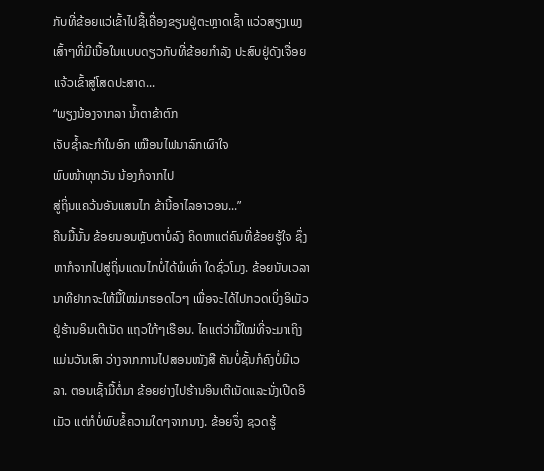ກັບທີ່ຂ້ອຍແວ່ເຂົ້າໄປຊື້ເຄື່ອງຂຽນຢູ່ຕະຫຼາດເຊົ້າ ແວ່ວສຽງເພງເສົ້າໆທີ່ມີເນື້ອໃນແບບດຽວກັບທີ່ຂ້ອຍກຳລັງ ປະສົບຢູ່ດັງເຈື່ອຍແຈ້ວເຂົ້າສູ່ໂສດປະສາດ...
“ພຽງນ້ອງຈາກລາ ນໍ້າຕາຂ້າຕົກ
ເຈັບຊໍ້າລະກຳໃນອົກ ເໝືອນໄຟນາລົກເຜົາໃຈ
ພົບໜ້າທຸກວັນ ນ້ອງກໍຈາກໄປ
ສູ່ຖິ່ນແຄວ້ນອັນແສນໄກ ຂ້ານີ້ອາໄລອາວອນ...”
ຄືນມື້ນັ້ນ ຂ້ອຍນອນຫຼັບຕາບໍ່ລົງ ຄິດຫາແຕ່ຄົນທີ່ຂ້ອຍຮູ້ໃຈ ຊຶ່ງຫາກໍຈາກໄປສູ່ຖິ່ນແດນໄກບໍ່ໄດ້ພໍເທົ່າ ໃດຊົ່ວໂມງ. ຂ້ອຍນັບເວລານາທີຢາກຈະໃຫ້ມື້ໃໝ່ມາຮອດໄວໆ ເພື່ອຈະໄດ້ໄປກວດເບິ່ງອິເມັວຢູ່ຮ້ານອິນເຕີເນັດ ແຖວໃກ້ໆເຮືອນ. ໄຄແຕ່ວ່າມື້ໃໝ່ທີ່ຈະມາເຖິງແມ່ນວັນເສົາ ວ່າງຈາກການໄປສອນໜັງສື ຄັນບໍ່ຊັ້ນກໍຄົງບໍ່ມີເວລາ. ຕອນເຊົ້າມື້ຕໍ່ມາ ຂ້ອຍຍ່າງໄປຮ້ານອິນເຕີເນັດແລະນັ່ງເປີດອິເມັວ ແຕ່ກໍບໍ່ພົບຂໍ້ຄວາມໃດໆຈາກນາງ. ຂ້ອຍຈຶ່ງ ຊວດຮູ້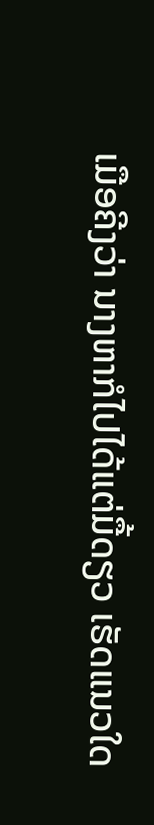ເມືອຄີງວ່າ ນາງຫາກໍໄປໄດ້ແຕ່ມື້ດຽວ ເຮັດແນວໃດ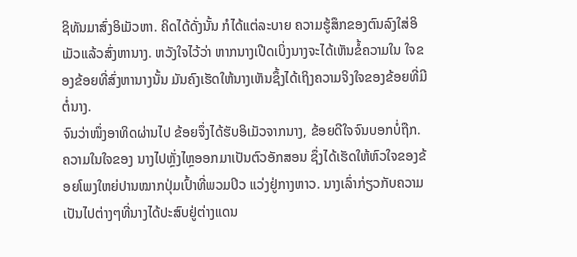ຊິທັນມາສົ່ງອິເມັວຫາ. ຄິດໄດ້ດັ່ງນັ້ນ ກໍໄດ້ແຕ່ລະບາຍ ຄວາມຮູ້ສຶກຂອງຕົນລົງໃສ່ອິເມັວແລ້ວສົ່ງຫານາງ. ຫວັງໃຈໄວ້ວ່າ ຫາກນາງເປີດເບິ່ງນາງຈະໄດ້ເຫັນຂໍ້ຄວາມໃນ ໃຈຂອງຂ້ອຍທີ່ສົ່ງຫານາງນັ້ນ ມັນຄົງເຮັດໃຫ້ນາງເຫັນຊຶ້ງໄດ້ເຖິງຄວາມຈິງໃຈຂອງຂ້ອຍທີ່ມີຕໍ່ນາງ.
ຈົນວ່າໜຶ່ງອາທິດຜ່ານໄປ ຂ້ອຍຈຶ່ງໄດ້ຮັບອິເມັວຈາກນາງ, ຂ້ອຍດີໃຈຈົນບອກບໍ່ຖືກ. ຄວາມໃນໃຈຂອງ ນາງໄປຫຼັ່ງໄຫຼອອກມາເປັນຕົວອັກສອນ ຊຶ່ງໄດ້ເຮັດໃຫ້ຫົວໃຈຂອງຂ້ອຍໂພງໃຫຍ່ປານໝາກປຸ່ມເປົ້າທີ່ພວມປິວ ແວ່ງຢູ່ກາງຫາວ. ນາງເລົ່າກ່ຽວກັບຄວາມເປັນໄປຕ່າງໆທີ່ນາງໄດ້ປະສົບຢູ່ຕ່າງແດນ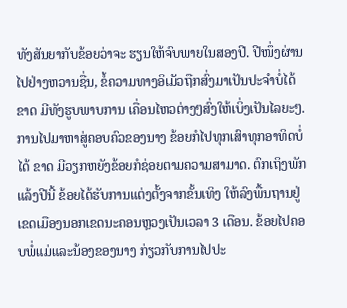ທັງສັນຍາກັບຂ້ອຍວ່າຈະ ຮຽນໃຫ້ຈົບພາຍໃນສອງປີ. ປີໜຶ່ງຜ່ານໄປຢ່າງຫວານຊື່ນ, ຂໍ້ຄວາມທາງອິເມັວຖືກສົ່ງມາເປັນປະຈຳບໍ່ໄດ້ຂາດ ມີທັງຮູບພາບການ ເຄື່ອນໄຫວຕ່າງໆສົ່ງໃຫ້ເບິ່ງເປັນໄລຍະໆ. ການໄປມາຫາສູ່ຄອບຄົວຂອງນາງ ຂ້ອຍກໍໄປທຸກເສົາທຸກອາທິດບໍ່ໄດ້ ຂາດ ມີວຽກຫຍັງຂ້ອຍກໍຊ່ອຍຕາມຄວາມສາມາດ. ຕົກເຖິງພັກແລ້ງປີນີ້ ຂ້ອຍໄດ້ຮັບການແຕ່ງຕັ້ງຈາກຂັ້ນເທິງ ໃຫ້ລົງພື້ນຖານຢູ່ເຂດເມືອງນອກເຂດນະຄອນຫຼວງເປັນເວລາ 3 ເດືອນ. ຂ້ອຍໄປຄອບພໍ່ແມ່ແລະນ້ອງຂອງນາງ ກ່ຽວກັບການໄປປະ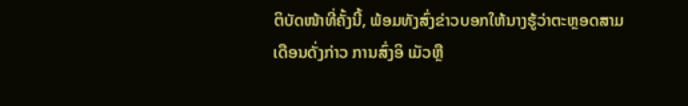ຕິບັດໜ້າທີ່ຄັ້ງນີ້, ພ້ອມທັງສົ່ງຂ່າວບອກໃຫ້ນາງຮູ້ວ່າຕະຫຼອດສາມເດືອນດັ່ງກ່າວ ການສົ່ງອິ ເມັວຫຼື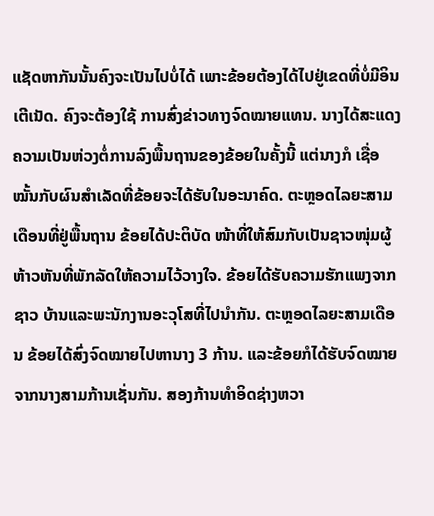ແຊັດຫາກັນນັ້ນຄົງຈະເປັນໄປບໍ່ໄດ້ ເພາະຂ້ອຍຕ້ອງໄດ້ໄປຢູ່ເຂດທີ່ບໍ່ມີອິນເຕີເນັດ. ຄົງຈະຕ້ອງໃຊ້ ການສົ່ງຂ່າວທາງຈົດໝາຍແທນ. ນາງໄດ້ສະແດງຄວາມເປັນຫ່ວງຕໍ່ການລົງພື້ນຖານຂອງຂ້ອຍໃນຄັ້ງນີ້ ແຕ່ນາງກໍ ເຊື່ອໝັ້ນກັບຜົນສຳເລັດທີ່ຂ້ອຍຈະໄດ້ຮັບໃນອະນາຄົດ. ຕະຫຼອດໄລຍະສາມເດືອນທີ່ຢູ່ພື້ນຖານ ຂ້ອຍໄດ້ປະຕິບັດ ໜ້າທີ່ໃຫ້ສົມກັບເປັນຊາວໜຸ່ມຜູ້ຫ້າວຫັນທີ່ພັກລັດໃຫ້ຄວາມໄວ້ວາງໃຈ. ຂ້ອຍໄດ້ຮັບຄວາມຮັກແພງຈາກຊາວ ບ້ານແລະພະນັກງານອະວຸໂສທີ່ໄປນຳກັນ. ຕະຫຼອດໄລຍະສາມເດືອນ ຂ້ອຍໄດ້ສົ່ງຈົດໝາຍໄປຫານາງ 3 ກ້ານ. ແລະຂ້ອຍກໍໄດ້ຮັບຈົດໝາຍຈາກນາງສາມກ້ານເຊັ່ນກັນ. ສອງກ້ານທຳອິດຊ່າງຫວາ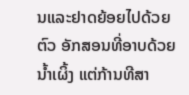ນແລະຢາດຍ້ອຍໄປດ້ວຍຕົວ ອັກສອນທີ່ອາບດ້ວຍນໍ້າເຜິ້ງ ແຕ່ກ້ານທີສາ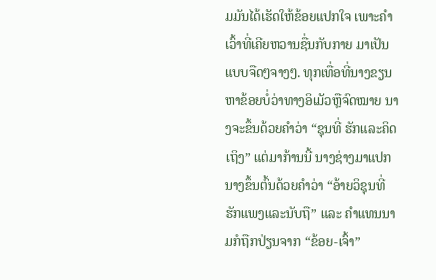ມມັນໄດ້ເຮັດໃຫ້ຂ້ອຍແປກໃຈ ເພາະຄຳເວົ້າທີ່ເຄີຍຫວານຊື່ນກັບກາຍ ມາເປັນແບບຈືດໆຈາງໆ. ທຸກເທື່ອທີ່ນາງຂຽນຫາຂ້ອຍບໍ່ວ່າທາງອິເມັວຫືຼຈົດໝາຍ ນາງຈະຂຶ້ນດ້ວຍຄຳວ່າ “ຊຸນທີ່ ຮັກແລະຄິດເຖິງ” ແຕ່ມາກ້ານນີ້ ນາງຊ່າງມາແປກ ນາງຂຶ້ນຕົ້ນດ້ວຍຄຳວ່າ “ອ້າຍວິຊຸນທີ່ຮັກແພງແລະນັບຖື” ແລະ ຄຳແທນນາມກໍຖືກປ່ຽນຈາກ “ຂ້ອຍ-ເຈົ້າ”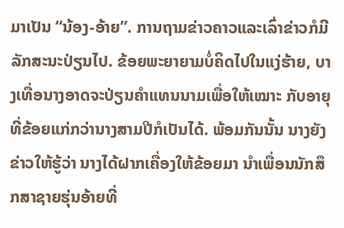ມາເປັນ “ນ້ອງ-ອ້າຍ”. ການຖາມຂ່າວຄາວແລະເລົ່າຂ່າວກໍມີ ລັກສະນະປ່ຽນໄປ. ຂ້ອຍພະຍາຍາມບໍ່ຄິດໄປໃນແງ່ຮ້າຍ, ບາງເທື່ອນາງອາດຈະປ່ຽນຄຳແທນນາມເພື່ອໃຫ້ເໝາະ ກັບອາຍຸທີ່ຂ້ອຍແກ່ກວ່ານາງສາມປີກໍເປັນໄດ້. ພ້ອມກັນນັ້ນ ນາງຍັງຂ່າວໃຫ້ຮູ້ວ່າ ນາງໄດ້ຝາກເຄື່ອງໃຫ້ຂ້ອຍມາ ນຳເພື່ອນນັກສຶກສາຊາຍຮຸ່ນອ້າຍທີ່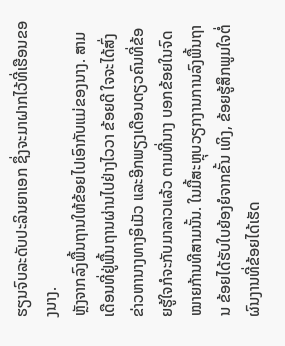ຮຽນຈົບລະດັບປະລິນຍາເອກ ຊຶ່ງຈະມາຝາກໄວ້ທີ່ເຮືອນຂອງນາງ.
ຫຼັງຈາກລົງພື້ນຖານໃຫ້ຂ້ອຍໄປເອົາກັບແມ່ຂອງນາງ. ສາມເດືອນທີ່ຢູ່ພື້ນຖານຜ່ານໄປຢ່າງໄວວາ ຂ້ອຍດີ ໃຈຈະໄດ້ສົ່ງຂ່າວຫານາງທາງອິເມັວ ແລະອີກພຽງເດືອນດຽວຄົນທີ່ຂ້ອຍຮູ້ໃຈກໍຈະກັບມາລາວແລ້ວ ຕາມທີ່ນາງ ບອກຂ້ອຍໃນຈົດໝາຍກ້ານທີສາມນັ້ນ. ໃນມື້ສະຫຼຸບວຽກງານການລົງພື້ນຖານ ຂ້ອຍໄດ້ຮັບໃບຍ້ອງຍໍຈາກຂັ້ນ ເທິງ, ຂ້ອຍຮູ້ສຶກພູມໃຈຕໍ່ຜົນງານທີ່ຂ້ອຍໄດ້ເຮັດ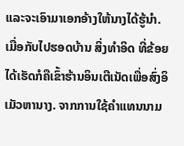ແລະຈະເອົາມາເອກອ້າງໃຫ້ນາງໄດ້ຮູ້ນຳ. ເມື່ອກັບໄປຮອດບ້ານ ສິ່ງທຳອິດ ທີ່ຂ້ອຍໄດ້ເຮັດກໍຄືເຂົ້າຮ້ານອິນເຕີເນັດເພື່ອສົ່ງອິເມັວຫານາງ. ຈາກການໃຊ້ຄຳແທນນາມ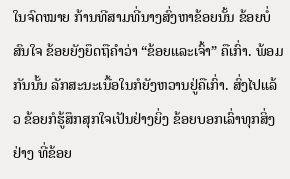ໃນຈົດໝາຍ ກ້ານທີສາມທີ່ນາງສົ່ງຫາຂ້ອຍນັ້ນ ຂ້ອຍບໍ່ສົນໃຈ ຂ້ອຍຍັງຍຶດຖືຄຳວ່າ “ຂ້ອຍແລະເຈົ້າ” ຄືເກົ່າ. ພ້ອມກັນນັ້ນ ລັກສະນະເນື້ອໃນກໍຍັງຫວານຢູ່ຄືເກົ່າ. ສົ່ງໄປແລ້ວ ຂ້ອຍກໍຮູ້ສຶກສຸກໃຈເປັນຢ່າງຍິ່ງ ຂ້ອຍບອກເລົ່າທຸກສິ່ງຢ່າງ ທີ່ຂ້ອຍ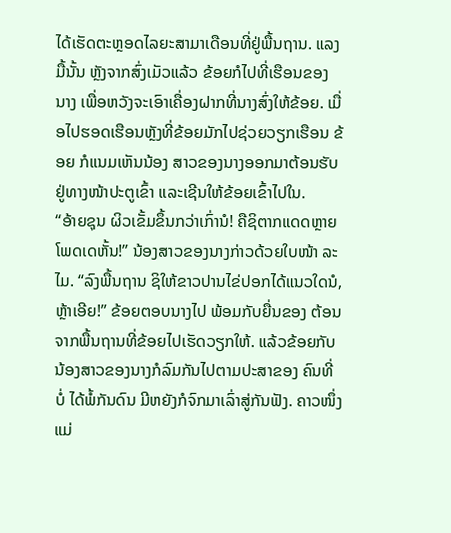ໄດ້ເຮັດຕະຫຼອດໄລຍະສາມາເດືອນທີ່ຢູ່ພື້ນຖານ. ແລງມື້ນັ້ນ ຫຼັງຈາກສົ່ງເມັວແລ້ວ ຂ້ອຍກໍໄປທີ່ເຮືອນຂອງ ນາງ ເພື່ອຫວັງຈະເອົາເຄື່ອງຝາກທີ່ນາງສົ່ງໃຫ້ຂ້ອຍ. ເມື່ອໄປຮອດເຮືອນຫຼັງທີ່ຂ້ອຍມັກໄປຊ່ວຍວຽກເຮືອນ ຂ້ອຍ ກໍແນມເຫັນນ້ອງ ສາວຂອງນາງອອກມາຕ້ອນຮັບຢູ່ທາງໜ້າປະຕູເຂົ້າ ແລະເຊີນໃຫ້ຂ້ອຍເຂົ້າໄປໃນ.
“ອ້າຍຊຸນ ຜິວເຂັ້ມຂຶ້ນກວ່າເກົ່ານໍ! ຄືຊິຕາກແດດຫຼາຍໂພດເດຫັ້ນ!” ນ້ອງສາວຂອງນາງກ່າວດ້ວຍໃບໜ້າ ລະໄມ. “ລົງພື້ນຖານ ຊິໃຫ້ຂາວປານໄຂ່ປອກໄດ້ແນວໃດນໍ, ຫຼ້າເອີຍ!” ຂ້ອຍຕອບນາງໄປ ພ້ອມກັບຍື່ນຂອງ ຕ້ອນຈາກພື້ນຖານທີ່ຂ້ອຍໄປເຮັດວຽກໃຫ້. ແລ້ວຂ້ອຍກັບນ້ອງສາວຂອງນາງກໍລົມກັນໄປຕາມປະສາຂອງ ຄົນທີ່ບໍ່ ໄດ້ພໍ້ກັນດົນ ມີຫຍັງກໍຈົກມາເລົ່າສູ່ກັນຟັງ. ຄາວໜຶ່ງແມ່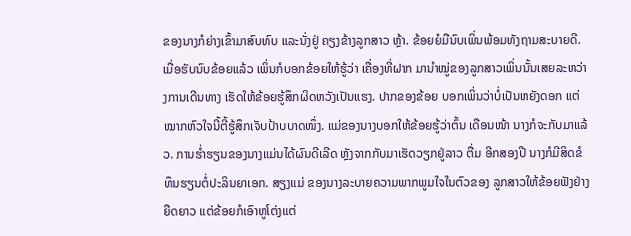ຂອງນາງກໍຍ່າງເຂົ້າມາສົບທົບ ແລະນັ່ງຢູ່ ຄຽງຂ້າງລູກສາວ ຫຼ້າ. ຂ້ອຍຍໍມືນົບເພິ່ນພ້ອມທັງຖາມສະບາຍດີ. ເມື່ອຮັບນົບຂ້ອຍແລ້ວ ເພິ່ນກໍບອກຂ້ອຍໃຫ້ຮູ້ວ່າ ເຄື່ອງທີ່ຝາກ ມານຳໝູ່ຂອງລູກສາວເພິ່ນນັ້ນເສຍລະຫວ່າງການເດີນທາງ ເຮັດໃຫ້ຂ້ອຍຮູ້ສຶກຜິດຫວັງເປັນແຮງ. ປາກຂອງຂ້ອຍ ບອກເພິ່ນວ່າບໍ່ເປັນຫຍັງດອກ ແຕ່ໝາກຫົວໃຈນີ້ຕີ້ຮູ້ສຶກເຈັບປ້າບບາດໜຶ່ງ. ແມ່ຂອງນາງບອກໃຫ້ຂ້ອຍຮູ້ວ່າຕົ້ນ ເດືອນໜ້າ ນາງກໍຈະກັບມາແລ້ວ. ການຮໍ່າຮຽນຂອງນາງແມ່ນໄດ້ຜົນດີເລີດ ຫຼັງຈາກກັບມາເຮັດວຽກຢູ່ລາວ ຕື່ມ ອີກສອງປີ ນາງກໍມີສິດຂໍທຶນຮຽນຕໍ່ປະລິນຍາເອກ. ສຽງແມ່ ຂອງນາງລະບາຍຄວາມພາກພູມໃຈໃນຕົວຂອງ ລູກສາວໃຫ້ຂ້ອຍຟັງຢ່າງຍືດຍາວ ແຕ່ຂ້ອຍກໍເອົາຫູໂຕ່ງແຕ່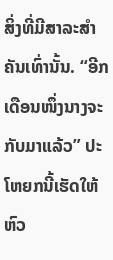ສິ່ງທີ່ມີສາລະສຳຄັນເທົ່ານັ້ນ. “ອີກເດືອນໜຶ່ງນາງຈະ ກັບມາແລ້ວ” ປະໂຫຍກນີ້ເຮັດໃຫ້ຫົວ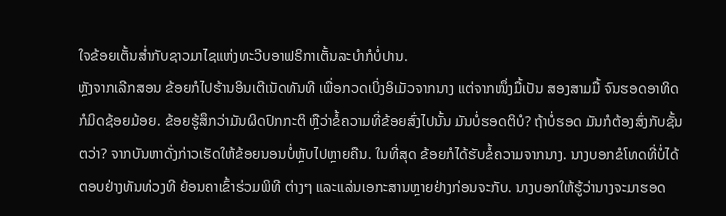ໃຈຂ້ອຍເຕັ້ນສໍ່າກັບຊາວມາໄຊແຫ່ງທະວີບອາຟຣິກາເຕັ້ນລະບຳກໍບໍ່ປານ.
ຫຼັງຈາກເລີກສອນ ຂ້ອຍກໍໄປຮ້ານອິນເຕີເນັດທັນທີ ເພື່ອກວດເບິ່ງອິເມັວຈາກນາງ ແຕ່ຈາກໜຶ່ງມື້ເປັນ ສອງສາມມື້ ຈົນຮອດອາທິດກໍມິດຊ້ອຍມ້ອຍ. ຂ້ອຍຮູ້ສຶກວ່າມັນຜິດປົກກະຕິ ຫຼືວ່າຂໍ້ຄວາມທີ່ຂ້ອຍສົ່ງໄປນັ້ນ ມັນບໍ່ຮອດຕິບໍ? ຖ້າບໍ່ຮອດ ມັນກໍຕ້ອງສົ່ງກັບຊັ້ນຕວ່າ? ຈາກບັນຫາດັ່ງກ່າວເຮັດໃຫ້ຂ້ອຍນອນບໍ່ຫຼັບໄປຫຼາຍຄືນ. ໃນທີ່ສຸດ ຂ້ອຍກໍໄດ້ຮັບຂໍ້ຄວາມຈາກນາງ. ນາງບອກຂໍໂທດທີ່ບໍ່ໄດ້ຕອບຢ່າງທັນທ່ວງທີ ຍ້ອນຄາເຂົ້າຮ່ວມພິທີ ຕ່າງໆ ແລະແລ່ນເອກະສານຫຼາຍຢ່າງກ່ອນຈະກັບ. ນາງບອກໃຫ້ຮູ້ວ່ານາງຈະມາຮອດ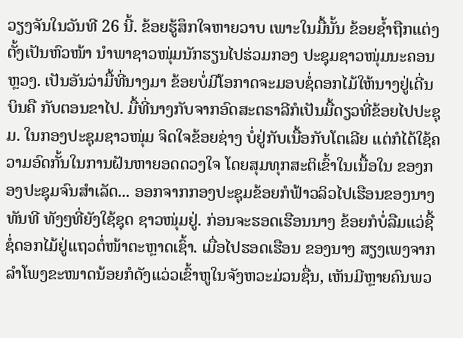ວຽງຈັນໃນວັນທີ 26 ນີ້. ຂ້ອຍຮູ້ສຶກໃຈຫາຍວາບ ເພາະໃນມື້ນັ້ນ ຂ້ອຍຊໍ້າຖືກແຕ່ງຕັ້ງເປັນຫົວໜ້າ ນຳພາຊາວໜຸ່ມນັກຮຽນໄປຮ່ວມກອງ ປະຊຸມຊາວໜຸ່ມນະຄອນຫຼວງ. ເປັນອັນວ່າມື້ທີ່ນາງມາ ຂ້ອຍບໍ່ມີໂອກາດຈະມອບຊໍ່ດອກໄມ້ໃຫ້ນາງຢູ່ເດີ່ນບິນຄື ກັບຕອນຂາໄປ. ມື້ທີ່ນາງກັບຈາກອົດສະຕຣາລີກໍເປັນມື້ດຽວທີ່ຂ້ອຍໄປປະຊຸມ. ໃນກອງປະຊຸມຊາວໜຸ່ມ ຈິດໃຈຂ້ອຍຊ່າງ ບໍ່ຢູ່ກັບເນື້ອກັບໂຕເລີຍ ແຕ່ກໍໄດ້ໃຊ້ຄວາມອົດກັ້ນໃນການຝັນຫາຍອດດວງໃຈ ໂດຍສຸມທຸກສະຕິເຂົ້າໃນເນື້ອໃນ ຂອງກອງປະຊຸມຈົນສໍາເລັດ... ອອກຈາກກອງປະຊຸມຂ້ອຍກໍຟ້າວລິວໄປເຮືອນຂອງນາງທັນທີ ທັງໆທີ່ຍັງໃຊ້ຊຸດ ຊາວໜຸ່ມຢູ່. ກ່ອນຈະຮອດເຮືອນນາງ ຂ້ອຍກໍບໍ່ລືມແວ່ຊື້ຊໍ່ດອກໄມ້ຢູ່ແຖວຕໍ່ໜ້າຕະຫຼາດເຊົ້າ. ເມື່ອໄປຮອດເຮືອນ ຂອງນາງ ສຽງເພງຈາກລຳໂພງຂະໜາດນ້ອຍກໍດັງແວ່ວເຂົ້າຫູໃນຈັງຫວະມ່ວນຊື່ນ, ເຫັນມີຫຼາຍຄົນພວ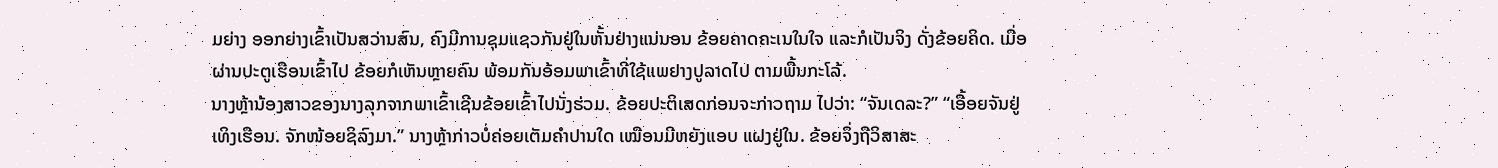ມຍ່າງ ອອກຍ່າງເຂົ້າເປັນສວ່ານສົນ, ຄົງມີການຊຸມແຊວກັນຢູ່ໃນຫັ້ນຢ່າງແນ່ນອນ ຂ້ອຍຄາດຄະເນໃນໃຈ ແລະກໍເປັນຈິງ ດັ່ງຂ້ອຍຄິດ. ເມື່ອຜ່ານປະຕູເຮືອນເຂົ້າໄປ ຂ້ອຍກໍເຫັນຫຼາຍຄົນ ພ້ອມກັນອ້ອມພາເຂົ້າທີ່ໃຊ້ແພຢາງປູລາດໄປ ຕາມພື້ນກະໂລ້.
ນາງຫຼ້ານ້ອງສາວຂອງນາງລຸກຈາກພາເຂົ້າເຊີນຂ້ອຍເຂົ້າໄປນັ່ງຮ່ວມ. ຂ້ອຍປະຕິເສດກ່ອນຈະກ່າວຖາມ ໄປວ່າ: “ຈັນເດລະ?” “ເອື້ອຍຈັນຢູ່ເທິງເຮືອນ. ຈັກໜ້ອຍຊິລົງມາ.” ນາງຫຼ້າກ່າວບໍ່ຄ່ອຍເຕັມຄຳປານໃດ ເໝືອນມີຫຍັງແອບ ແຝງຢູ່ໃນ. ຂ້ອຍຈຶ່ງຖືວິສາສະ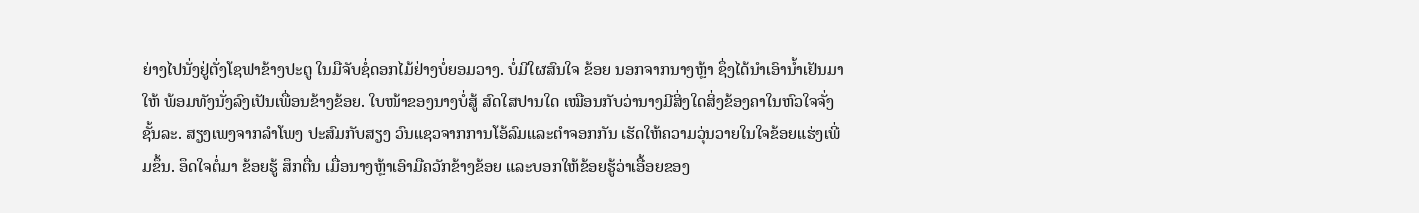ຍ່າງໄປນັ່ງຢູ່ຕັ່ງໂຊຟາຂ້າງປະຕູ ໃນມືຈັບຊໍ່ດອກໄມ້ຢ່າງບໍ່ຍອມວາງ. ບໍ່ມີໃຜສົນໃຈ ຂ້ອຍ ນອກຈາກນາງຫຼ້າ ຊຶ່ງໄດ້ນຳເອົານໍ້າເຢັນມາໃຫ້ ພ້ອມທັງນັ່ງລົງເປັນເພື່ອນຂ້າງຂ້ອຍ. ໃບໜ້າຂອງນາງບໍ່ສູ້ ສົດໃສປານໃດ ເໝືອນກັບວ່ານາງມີສິ່ງໃດສິ່ງຂ້ອງຄາໃນຫົວໃຈຈັ່ງຊັ້ນລະ. ສຽງເພງຈາກລຳໂພງ ປະສົມກັບສຽງ ວົນແຊວຈາກການໂອ້ລົມແລະຕຳຈອກກັນ ເຮັດໃຫ້ຄວາມວຸ່ນວາຍໃນໃຈຂ້ອຍແຮ່ງເພີ່ມຂຶ້ນ. ອຶດໃຈຕໍ່ມາ ຂ້ອຍຮູ້ ສຶກຕື່ນ ເມື່ອນາງຫຼ້າເອົາມືຄວັກຂ້າງຂ້ອຍ ແລະບອກໃຫ້ຂ້ອຍຮູ້ວ່າເອື້ອຍຂອງ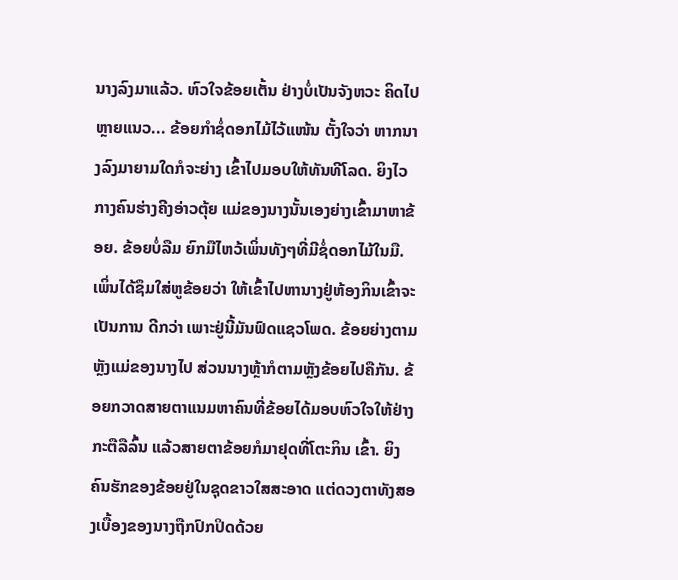ນາງລົງມາແລ້ວ. ຫົວໃຈຂ້ອຍເຕັ້ນ ຢ່າງບໍ່ເປັນຈັງຫວະ ຄິດໄປຫຼາຍແນວ... ຂ້ອຍກຳຊໍ່ດອກໄມ້ໄວ້ແໜ້ນ ຕັ້ງໃຈວ່າ ຫາກນາງລົງມາຍາມໃດກໍຈະຍ່າງ ເຂົ້າໄປມອບໃຫ້ທັນທີໂລດ. ຍິງໄວກາງຄົນຮ່າງຄີງອ່າວຕຸ້ຍ ແມ່ຂອງນາງນັ້ນເອງຍ່າງເຂົ້າມາຫາຂ້ອຍ. ຂ້ອຍບໍ່ລືມ ຍົກມືໄຫວ້ເພິ່ນທັງໆທີ່ມີຊໍ່ດອກໄມ້ໃນມື. ເພິ່ນໄດ້ຊຶມໃສ່ຫູຂ້ອຍວ່າ ໃຫ້ເຂົ້າໄປຫານາງຢູ່ຫ້ອງກິນເຂົ້າຈະເປັນການ ດີກວ່າ ເພາະຢູ່ນີ້ມັນຟົດແຊວໂພດ. ຂ້ອຍຍ່າງຕາມຫຼັງແມ່ຂອງນາງໄປ ສ່ວນນາງຫຼ້າກໍຕາມຫຼັງຂ້ອຍໄປຄືກັນ. ຂ້ອຍກວາດສາຍຕາແນມຫາຄົນທີ່ຂ້ອຍໄດ້ມອບຫົວໃຈໃຫ້ຢ່າງກະຕືລືລົ້ນ ແລ້ວສາຍຕາຂ້ອຍກໍມາຢຸດທີ່ໂຕະກິນ ເຂົ້າ. ຍິງຄົນຮັກຂອງຂ້ອຍຢູ່ໃນຊຸດຂາວໃສສະອາດ ແຕ່ດວງຕາທັງສອງເບື້ອງຂອງນາງຖືກປົກປິດດ້ວຍ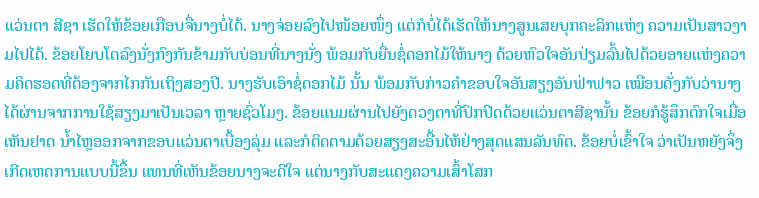ແວ່ນຕາ ສີຊາ ເຮັດໃຫ້ຂ້ອຍເກືອບຈື່ນາງບໍ່ໄດ້. ນາງຈ່ອຍລົງໄປໜ້ອຍໜຶ່ງ ແຕ່ກໍບໍ່ໄດ້ເຮັດໃຫ້ນາງສູນເສຍບຸກຄະລິກແຫ່ງ ຄວາມເປັນສາວງາມໄປໄດ້. ຂ້ອຍໂຍບໂຕລົງນັ່ງກົງກັນຂ້າມກັບບ່ອນທີ່ນາງນັ່ງ ພ້ອມກັບຍື່ນຊໍ່ດອກໄມ້ໃຫ້ນາງ ດ້ວຍຫົວໃຈອັນປ່ຽມລົ້ນໄປດ້ວຍອາຍແຫ່ງຄວາມຄິດຮອດທີ່ຕ້ອງຈາກໄກກັນເຖິງສອງປີ. ນາງຮັບເອົາຊໍ່ດອກໄມ້ ນັ້ນ ພ້ອມກັບກ່າວຄຳຂອບໃຈອັນສຽງອັນຟ່າຟາວ ເໝືອນດັ່ງກັບວ່ານາງໄດ້ຜ່ານຈາກການໃຊ້ສຽງມາເປັນເວລາ ຫຼາຍຊົ່ວໂມງ. ຂ້ອຍແນມຜ່ານໄປຍັງດວງຕາທີ່ປົກປິດດ້ວຍແວ່ນຕາສີຊານັ້ນ ຂ້ອຍກໍຮູ້ສຶກຕົກໃຈເມື່ອເຫັນຢາດ ນໍ້າໄຫຼອອກຈາກຂອບແວ່ນຕາເບື້ອງລຸ່ມ ແລະກໍຕິດຕາມດ້ວຍສຽງສະອື້ນໄຫ້ຢ່າງສຸດແສນລັນທົດ. ຂ້ອຍບໍ່ເຂົ້າໃຈ ວ່າເປັນຫຍັງຈຶ່ງເກີດເຫດການແບບນີ້ຂຶ້ນ ແທນທີ່ເຫັນຂ້ອຍນາງຈະດີໃຈ ແຕ່ນາງກັບສະແດງຄວາມເສົ້າໂສກ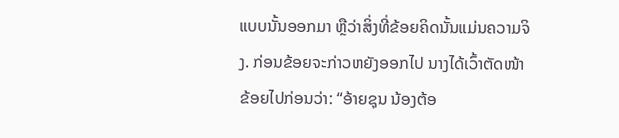ແບບນັ້ນອອກມາ ຫຼືວ່າສິ່ງທີ່ຂ້ອຍຄິດນັ້ນແມ່ນຄວາມຈິງ. ກ່ອນຂ້ອຍຈະກ່າວຫຍັງອອກໄປ ນາງໄດ້ເວົ້າຕັດໜ້າ ຂ້ອຍໄປກ່ອນວ່າ: “ອ້າຍຊຸນ ນ້ອງຕ້ອ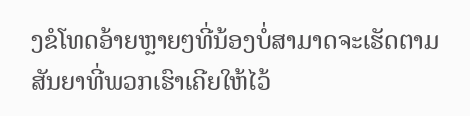ງຂໍໂທດອ້າຍຫຼາຍໆທີ່ນ້ອງບໍ່ສາມາດຈະເຮັດຕາມສັນຍາທີ່ພວກເຮົາເຄີຍໃຫ້ໄວ້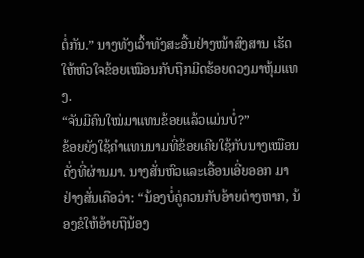ຕໍ່ກັນ.” ນາງທັງເວົ້າທັງສະອື້ນຢ່າງໜ້າສົງສານ ເຮັດໃຫ້ຫົວໃຈຂ້ອຍເໝືອນກັບຖືກມີດຮ້ອຍດວງມາຫຸ້ມແທງ.
“ຈັນມີຄົນໃໝ່ມາແທນຂ້ອຍແລ້ວແມ່ນບໍ່?”
ຂ້ອຍຍັງໃຊ້ຄຳແທນນາມທີ່ຂ້ອຍເຄີຍໃຊ້ກັບນາງເໝືອນດັ່ງທີ່ຜ່ານມາ. ນາງສັ່ນຫົວແລະເອື້ອນເອີ່ຍອອກ ມາຢ່າງສັ່ນເຄືອວ່າ: “ນ້ອງບໍ່ຄູ່ຄວນກັບອ້າຍຕ່າງຫາກ, ນ້ອງຂໍໃຫ້ອ້າຍຖືນ້ອງ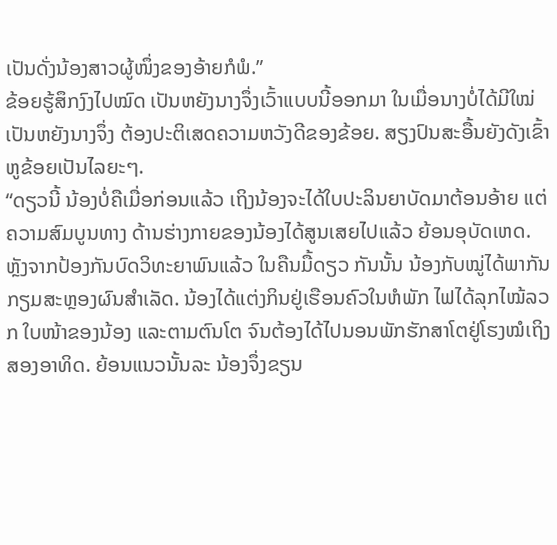ເປັນດັ່ງນ້ອງສາວຜູ້ໜຶ່ງຂອງອ້າຍກໍພໍ.”
ຂ້ອຍຮູ້ສຶກງົງໄປໝົດ ເປັນຫຍັງນາງຈຶ່ງເວົ້າແບບນີ້ອອກມາ ໃນເມື່ອນາງບໍ່ໄດ້ມີໃໝ່ ເປັນຫຍັງນາງຈຶ່ງ ຕ້ອງປະຕິເສດຄວາມຫວັງດີຂອງຂ້ອຍ. ສຽງປົນສະອື້ນຍັງດັງເຂົ້າຫູຂ້ອຍເປັນໄລຍະໆ.
“ດຽວນີ້ ນ້ອງບໍ່ຄືເມື່ອກ່ອນແລ້ວ ເຖິງນ້ອງຈະໄດ້ໃບປະລິນຍາບັດມາຕ້ອນອ້າຍ ແຕ່ຄວາມສົມບູນທາງ ດ້ານຮ່າງກາຍຂອງນ້ອງໄດ້ສູນເສຍໄປແລ້ວ ຍ້ອນອຸບັດເຫດ. ຫຼັງຈາກປ້ອງກັນບົດວິທະຍາພົນແລ້ວ ໃນຄືນມື້ດຽວ ກັນນັ້ນ ນ້ອງກັບໝູ່ໄດ້ພາກັນກຽມສະຫຼອງຜົນສຳເລັດ. ນ້ອງໄດ້ແຕ່ງກິນຢູ່ເຮືອນຄົວໃນຫໍພັກ ໄຟໄດ້ລຸກໄໝ້ລວກ ໃບໜ້າຂອງນ້ອງ ແລະຕາມຕົນໂຕ ຈົນຕ້ອງໄດ້ໄປນອນພັກຮັກສາໂຕຢູ່ໂຮງໝໍເຖິງສອງອາທິດ. ຍ້ອນແນວນັ້ນລະ ນ້ອງຈຶ່ງຂຽນ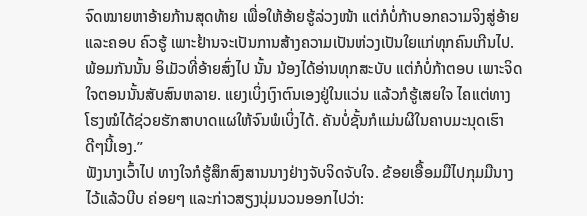ຈົດໝາຍຫາອ້າຍກ້ານສຸດທ້າຍ ເພື່ອໃຫ້ອ້າຍຮູ້ລ່ວງໜ້າ ແຕ່ກໍບໍ່ກ້າບອກຄວາມຈິງສູ່ອ້າຍ ແລະຄອບ ຄົວຮູ້ ເພາະຢ້ານຈະເປັນການສ້າງຄວາມເປັນຫ່ວງເປັນໃຍແກ່ທຸກຄົນເກີນໄປ. ພ້ອມກັນນັ້ນ ອິເມັວທີ່ອ້າຍສົ່ງໄປ ນັ້ນ ນ້ອງໄດ້ອ່ານທຸກສະບັບ ແຕ່ກໍບໍ່ກ້າຕອບ ເພາະຈິດໃຈຕອນນັ້ນສັບສົນຫລາຍ. ແຍງເບິ່ງເງົາຕົນເອງຢູ່ໃນແວ່ນ ແລ້ວກໍຮູ້ເສຍໃຈ ໄຄແຕ່ທາງໂຮງໝໍໄດ້ຊ່ວຍຮັກສາບາດແຜໃຫ້ຈົນພໍເບິ່ງໄດ້. ຄັນບໍ່ຊັ້ນກໍແມ່ນຜີໃນຄາບມະນຸດເຮົາ ດີໆນີ້ເອງ.”
ຟັງນາງເວົ້າໄປ ທາງໃຈກໍຮູ້ສຶກສົງສານນາງຢ່າງຈັບຈິດຈັບໃຈ. ຂ້ອຍເອື້ອມມືໄປກຸມມືນາງໄວ້ແລ້ວບີບ ຄ່ອຍໆ ແລະກ່າວສຽງນຸ່ມນວນອອກໄປວ່າ: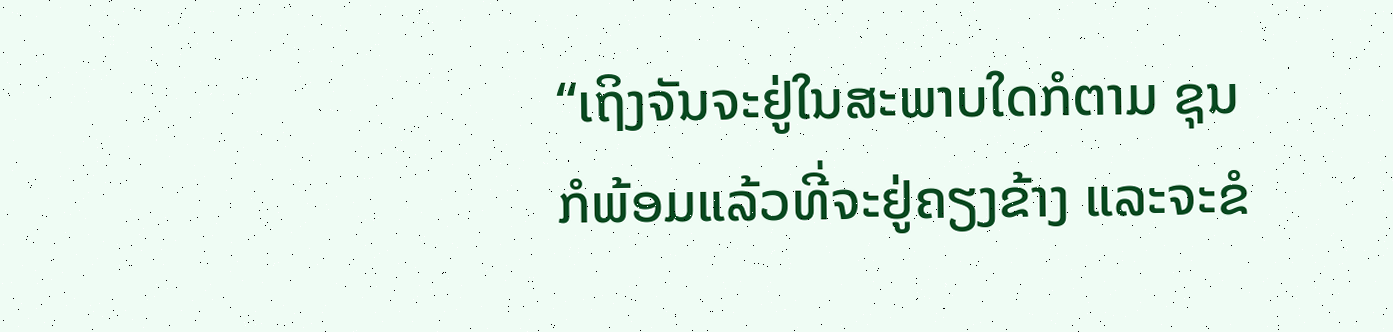“ເຖິງຈັນຈະຢູ່ໃນສະພາບໃດກໍຕາມ ຊຸນກໍພ້ອມແລ້ວທີ່ຈະຢູ່ຄຽງຂ້າງ ແລະຈະຂໍ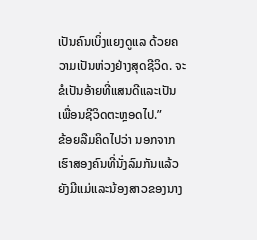ເປັນຄົນເບິ່ງແຍງດູແລ ດ້ວຍຄວາມເປັນຫ່ວງຢ່າງສຸດຊີວິດ. ຈະຂໍເປັນອ້າຍທີ່ແສນດີແລະເປັນເພື່ອນຊີວິດຕະຫຼອດໄປ.”
ຂ້ອຍລືມຄິດໄປວ່າ ນອກຈາກເຮົາສອງຄົນທີ່ນັ່ງລົມກັນແລ້ວ ຍັງມີແມ່ແລະນ້ອງສາວຂອງນາງ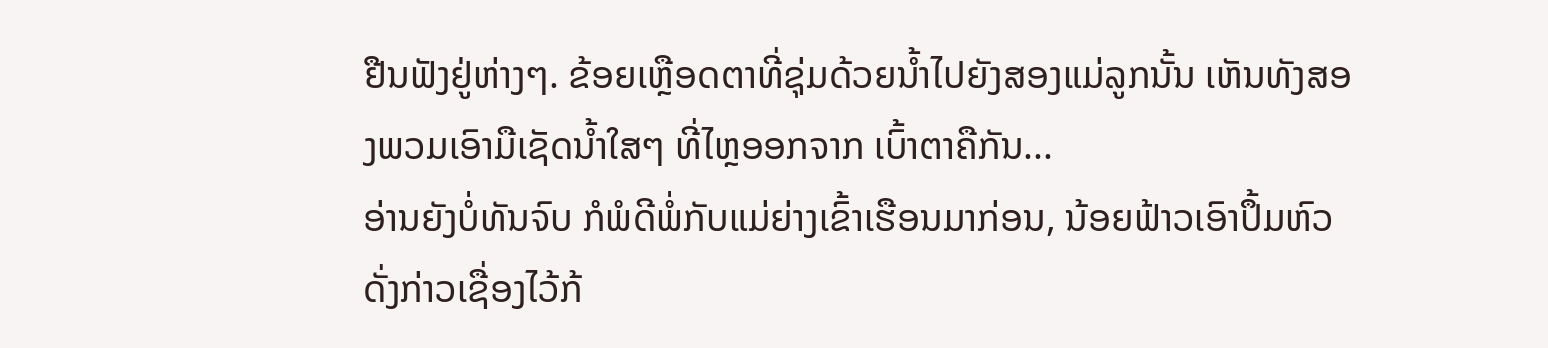ຢືນຟັງຢູ່ຫ່າງໆ. ຂ້ອຍເຫຼືອດຕາທີ່ຊຸ່ມດ້ວຍນໍ້າໄປຍັງສອງແມ່ລູກນັ້ນ ເຫັນທັງສອງພວມເອົາມືເຊັດນໍ້າໃສໆ ທີ່ໄຫຼອອກຈາກ ເບົ້າຕາຄືກັນ...
ອ່ານຍັງບໍ່ທັນຈົບ ກໍພໍດີພໍ່ກັບແມ່ຍ່າງເຂົ້າເຮືອນມາກ່ອນ, ນ້ອຍຟ້າວເອົາປຶ້ມຫົວດັ່ງກ່າວເຊື່ອງໄວ້ກ້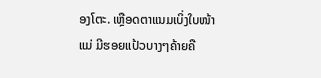ອງໂຕະ. ເຫຼືອດຕາແນມເບິ່ງໃບໜ້າແມ່ ມີຮອຍແປ້ວບາງໆຄ້າຍຄື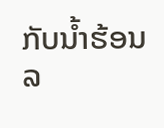ກັບນໍ້າຮ້ອນລ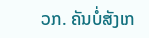ວກ. ຄັນບໍ່ສັງເກ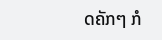ດຄັກໆ ກໍ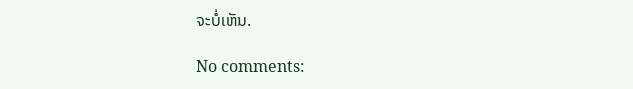ຈະບໍ່ເຫັນ.

No comments: